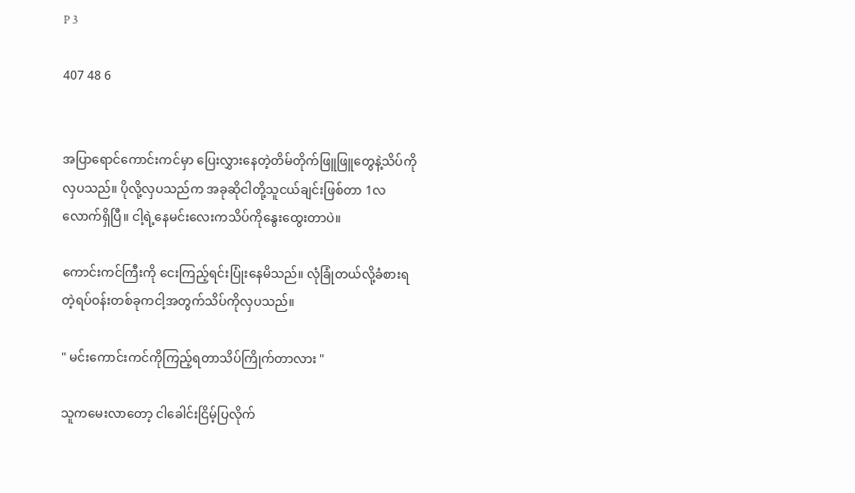P 3

407 48 6


အပြာရောင်ကောင်းကင်မှာ ပြေးလွှားနေတဲ့တိမ်တိုက်ဖြူဖြူတွေနဲ့သိပ်ကိုလှပသည်။ ပိုလို့လှပသည်က အခုဆိုငါတို့သူငယ်ချင်းဖြစ်တာ 1လလောက်ရှိပြီ။ ငါ့ရဲ့နေ‌မင်းလေးကသိပ်ကိုနွေးထွေးတာပဲ။

ကောင်းကင်ကြီးကို ငေးကြည့်ရင်းပြုံးနေမိသည်။ လုံခြုံတယ်လို့ခံစားရတဲ့ရပ်ဝန်းတစ်ခုကငါ့အတွက်သိပ်ကိုလှပသည်။

" မင်းကောင်းကင်ကိုကြည့်ရတာသိပ်ကြိုက်တာလား "

သူကမေးလာတော့ ငါခေါင်းငြိမ့်ပြလိုက်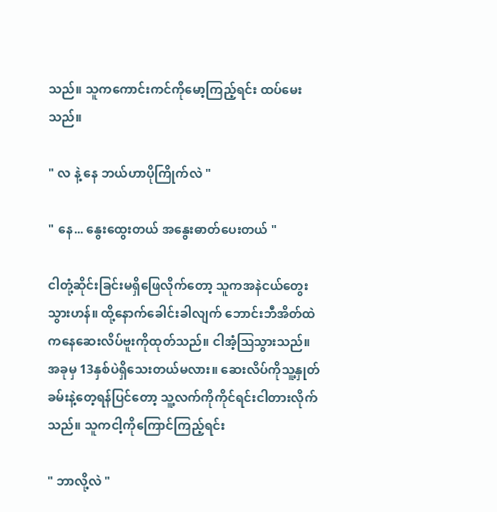သည်။ သူကကောင်းကင်ကိုမော့ကြည့်ရင်း ထပ်မေးသည်။

" လ နဲ့ နေ ဘယ်ဟာပိုကြိုက်လဲ "

" နေ... နွေးထွေးတယ် အနွေးဓာတ်ပေးတယ် "

ငါတုံ့ဆိုင်းခြင်းမရှိဖြေလိုက်တော့ သူကအနဲငယ်တွေးသွားဟန်။ ထို့နောက်ခေါင်းခါလျက် ဘောင်းဘီအိတ်ထဲကနေဆေးလိပ်ဗူးကိုထုတ်သည်။ ငါအံ့ဩသွားသည်။ အခုမှ 13နှစ်ပဲရှိသေးတယ်မလား။ ဆေးလိပ်ကိုသူ့နှုတ်ခမ်းနဲ့တေ့ရန်ပြင်တော့ သူ့လက်ကိုကိုင်ရင်းငါတားလိုက်သည်။ သူကငါ့ကိုကြောင်ကြည့်ရင်း

" ဘာလို့လဲ "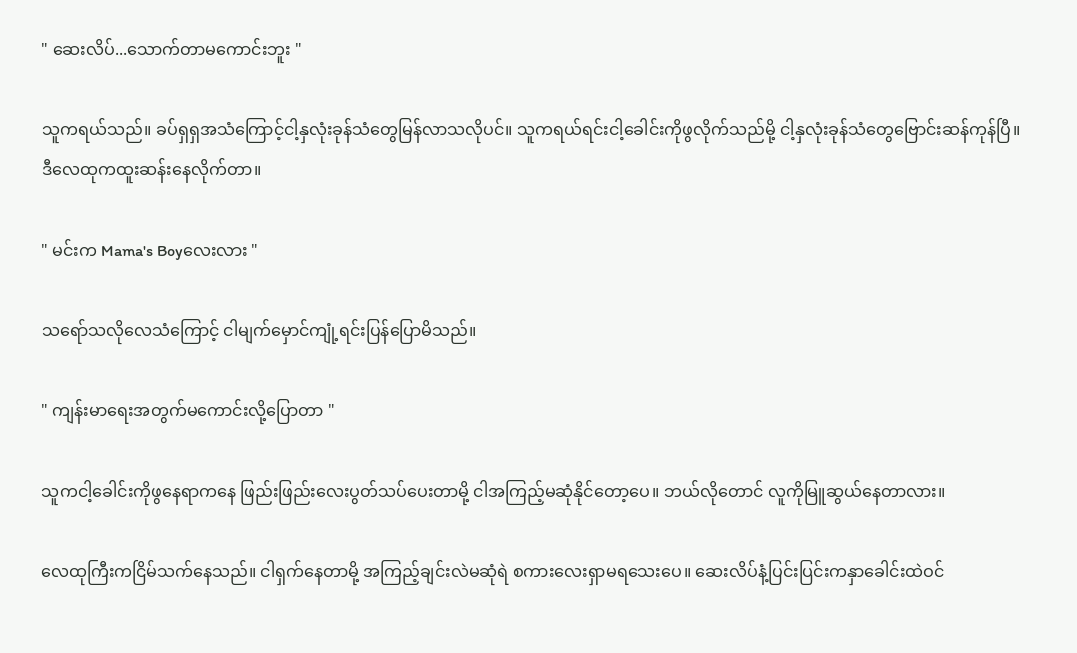" ဆေးလိပ်...သောက်တာမကောင်းဘူး "

သူကရယ်သည်။ ခပ်ရှရှအသံကြောင့်ငါ့နှလုံးခုန်သံတွေမြန်လာသလိုပင်။ သူကရယ်ရင်းငါ့ခေါင်းကိုဖွလိုက်သည်မို့ ငါ့နှလုံးခုန်သံတွေဗြောင်းဆန်ကုန်ပြီ။ ဒီလေထုကထူးဆန်းနေလိုက်တာ။

" မင်းက Mama's Boyလေးလား "

သရော်သလိုလေသံကြောင့် ငါမျက်မှောင်ကျုံ့ရင်းပြန်ပြောမိသည်။

" ကျန်းမာရေးအတွက်မကောင်းလို့ပြောတာ "

သူကငါ့ခေါင်းကိုဖွနေရာကနေ ဖြည်းဖြည်းလေးပွတ်သပ်ပေးတာမို့ ငါအကြည့်မဆုံနိုင်တော့ပေ။ ဘယ်လိုတောင် လူကိုမြူဆွယ်နေတာလား။

လေထုကြီးကငြိမ်သက်နေသည်။ ငါရှက်နေတာမို့ အကြည့်ချင်းလဲမဆုံရဲ စကားလေးရှာမရသေးပေ။ ဆေးလိပ်နံ့ပြင်းပြင်းကနှာခေါင်းထဲဝင်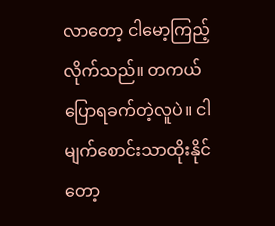လာတော့ ငါမော့ကြည့်လိုက်သည်။ တကယ်ပြောရခက်တဲ့လူပဲ။ ငါမျက်စောင်းသာထိုးနိုင်တော့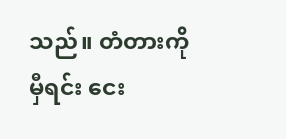သည်။ တံတားကိုမှီရင်း ငေး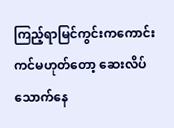ကြည့်ရာမြင်ကွင်းကကောင်းကင်မဟုတ်တော့ ဆေးလိပ်သောက်နေ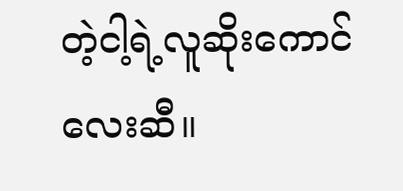တဲ့ငါ့ရဲ့လူဆိုးကောင်လေးဆီ။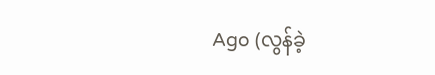Ago (လွန်ခဲ့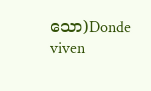သော)Donde viven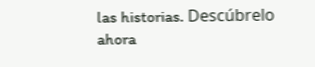las historias. Descúbrelo ahora